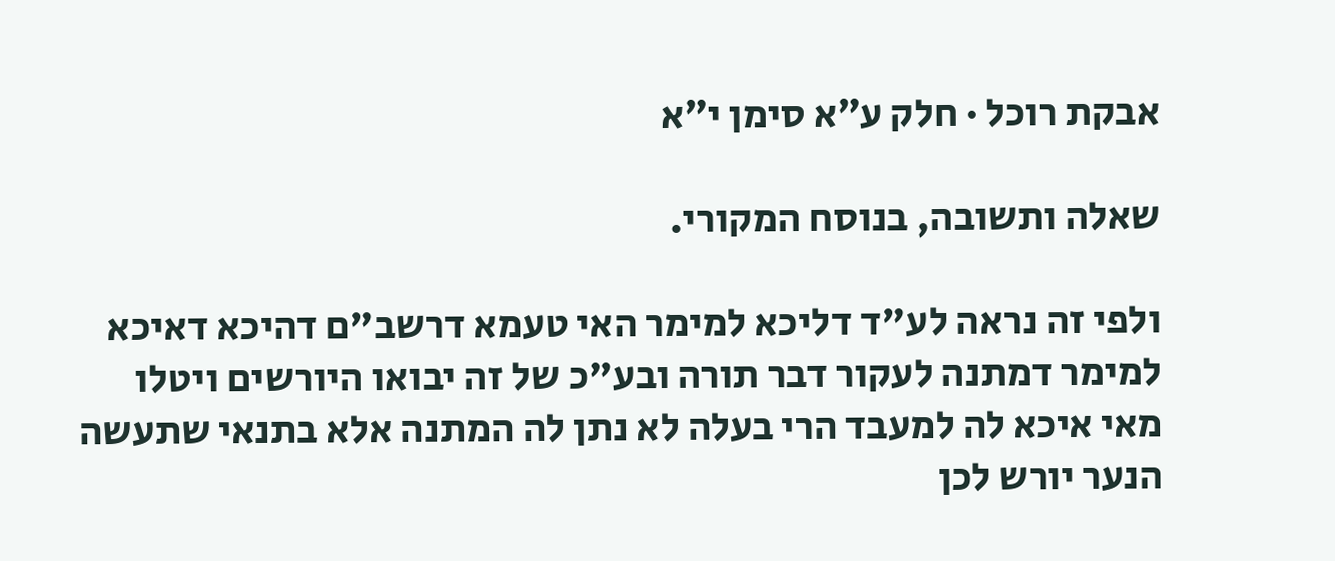אבקת רוכל · חלק ע״א סימן י״א

שאלה ותשובה, בנוסח המקורי.

ולפי זה נראה לע"ד דליכא למימר האי טעמא דרשב"ם דהיכא דאיכא למימר דמתנה לעקור דבר תורה ובע"כ של זה יבואו היורשים ויטלו מאי איכא לה למעבד הרי בעלה לא נתן לה המתנה אלא בתנאי שתעשה הנער יורש לכן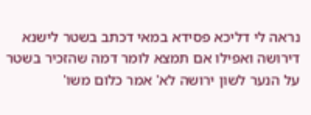נראה לי דליכא פסידא במאי דכתב בשטר לישנא דירושה ואפילו אם תמצא לומר דמה שהזכיר בשטר על הנער לשון ירושה לא' אמר כלום משו'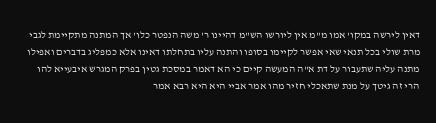דאין לירשה במקו' אמו מ"מ אין ליורשו הש"מ דהיינו ר' משה הנפטר כלו' אך המתנה מתקיימת לגבי מרת שולי בכל תנאי שאי אפשר לקיימו בסופו והתנה עליו בתחלתו דאינו אלא כמפליג בדברים ואפילו מתנה עליה שתעבור על דת א"ה המעשה קיים כי הא דאמר במסכת גטין בפרק המגרש איבעייא להו הרי זה גיטך על מנת שתאכלי חזיר מהו אמר אביי היא היא רבא אמר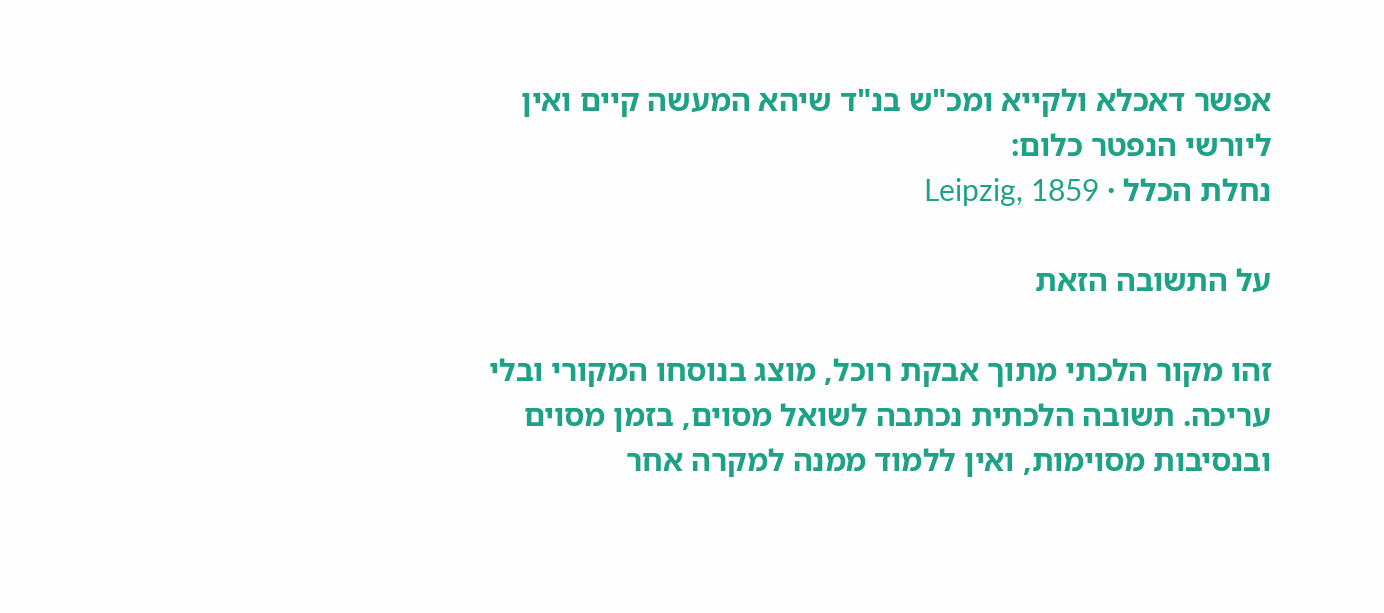אפשר דאכלא ולקייא ומכ"ש בנ"ד שיהא המעשה קיים ואין ליורשי הנפטר כלום:
נחלת הכלל · Leipzig, 1859

על התשובה הזאת

זהו מקור הלכתי מתוך אבקת רוכל, מוצג בנוסחו המקורי ובלי עריכה. תשובה הלכתית נכתבה לשואל מסוים, בזמן מסוים ובנסיבות מסוימות, ואין ללמוד ממנה למקרה אחר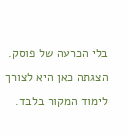בלי הכרעה של פוסק. הצגתה כאן היא לצורך לימוד המקור בלבד.